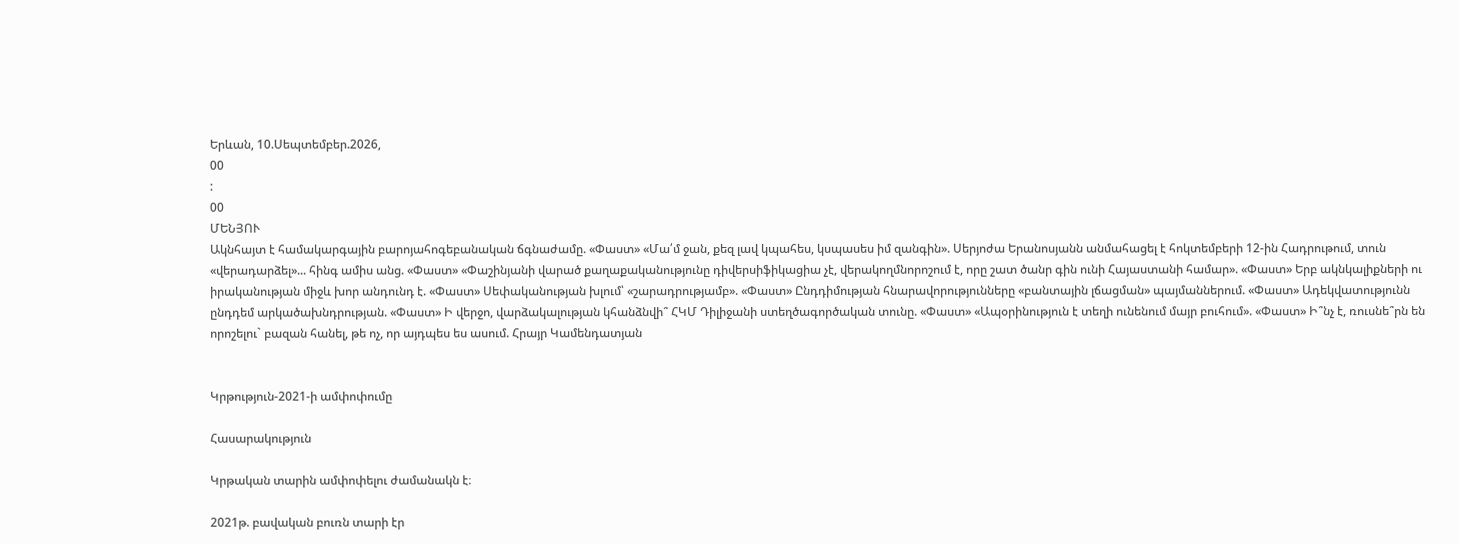Երևան, 10.Սեպտեմբեր.2026,
00
:
00
ՄԵՆՅՈՒ
Ակնհայտ է համակարգային բարոյահոգեբանական ճգնաժամը. «Փաստ» «Մա՛մ ջան, քեզ լավ կպահես, կսպասես իմ զանգին». Սերյոժա Երանոսյանն անմահացել է հոկտեմբերի 12-ին Հադրութում, տուն «վերադարձել»... հինգ ամիս անց. «Փաստ» «Փաշինյանի վարած քաղաքականությունը դիվերսիֆիկացիա չէ, վերակողմնորոշում է, որը շատ ծանր գին ունի Հայաստանի համար». «Փաստ» Երբ ակնկալիքների ու իրականության միջև խոր անդունդ է. «Փաստ» Սեփականության խլում՝ «շարադրությամբ». «Փաստ» Ընդդիմության հնարավորությունները «բանտային լճացման» պայմաններում. «Փաստ» Ադեկվատությունն ընդդեմ արկածախնդրության. «Փաստ» Ի վերջո, վարձակալության կհանձնվի՞ ՀԿՄ Դիլիջանի ստեղծագործական տունը. «Փաստ» «Ապօրինություն է տեղի ունենում մայր բուհում». «Փաստ» Ի՞նչ է, ռուսնե՞րն են որոշելու` բազան հանել, թե ոչ, որ այդպես ես ասում. Հրայր Կամենդատյան


Կրթություն-2021-ի ամփոփումը

Հասարակություն

Կրթական տարին ամփոփելու ժամանակն է։

2021թ. բավական բուռն տարի էր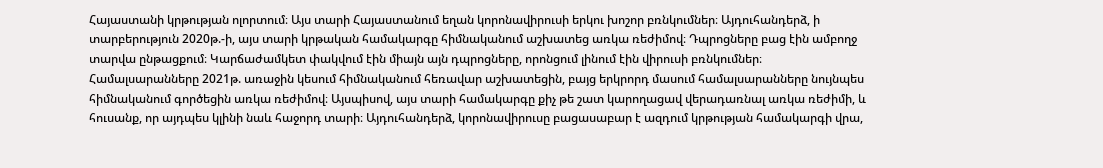Հայաստանի կրթության ոլորտում։ Այս տարի Հայաստանում եղան կորոնավիրուսի երկու խոշոր բռնկումներ։ Այդուհանդերձ, ի տարբերություն 2020թ.-ի, այս տարի կրթական համակարգը հիմնականում աշխատեց առկա ռեժիմով։ Դպրոցները բաց էին ամբողջ տարվա ընթացքում։ Կարճաժամկետ փակվում էին միայն այն դպրոցները, որոնցում լինում էին վիրուսի բռնկումներ։ Համալսարանները 2021թ. առաջին կեսում հիմնականում հեռավար աշխատեցին, բայց երկրորդ մասում համալսարանները նույնպես հիմնականում գործեցին առկա ռեժիմով։ Այսպիսով, այս տարի համակարգը քիչ թե շատ կարողացավ վերադառնալ առկա ռեժիմի, և հուսանք, որ այդպես կլինի նաև հաջորդ տարի։ Այդուհանդերձ, կորոնավիրուսը բացասաբար է ազդում կրթության համակարգի վրա,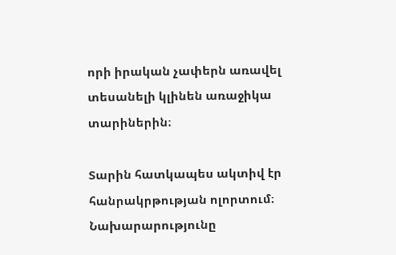որի իրական չափերն առավել տեսանելի կլինեն առաջիկա տարիներին։

Տարին հատկապես ակտիվ էր հանրակրթության ոլորտում։ Նախարարությունը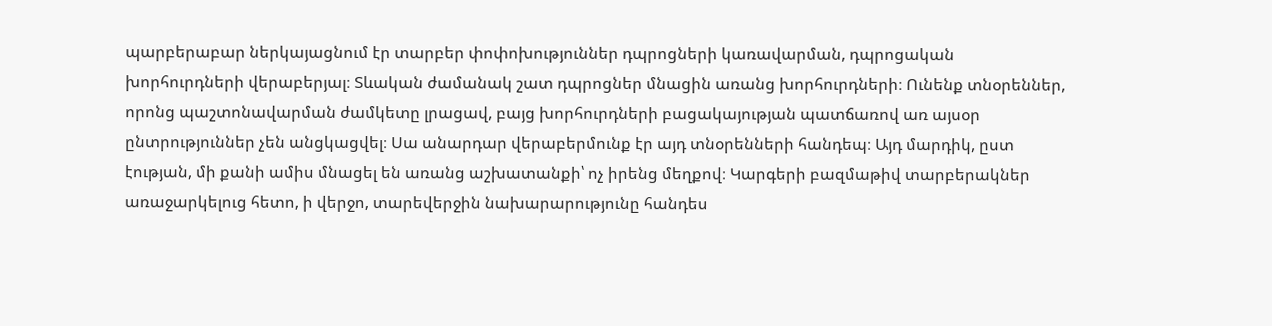պարբերաբար ներկայացնում էր տարբեր փոփոխություններ դպրոցների կառավարման, դպրոցական խորհուրդների վերաբերյալ։ Տևական ժամանակ շատ դպրոցներ մնացին առանց խորհուրդների։ Ունենք տնօրեններ, որոնց պաշտոնավարման ժամկետը լրացավ, բայց խորհուրդների բացակայության պատճառով առ այսօր ընտրություններ չեն անցկացվել։ Սա անարդար վերաբերմունք էր այդ տնօրենների հանդեպ։ Այդ մարդիկ, ըստ էության, մի քանի ամիս մնացել են առանց աշխատանքի՝ ոչ իրենց մեղքով։ Կարգերի բազմաթիվ տարբերակներ առաջարկելուց հետո, ի վերջո, տարեվերջին նախարարությունը հանդես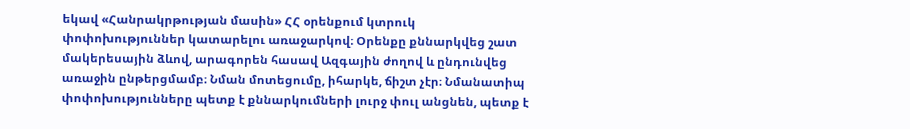եկավ «Հանրակրթության մասին» ՀՀ օրենքում կտրուկ փոփոխություններ կատարելու առաջարկով։ Օրենքը քննարկվեց շատ մակերեսային ձևով, արագորեն հասավ Ազգային ժողով և ընդունվեց առաջին ընթերցմամբ։ Նման մոտեցումը, իհարկե, ճիշտ չէր։ Նմանատիպ փոփոխությունները պետք է քննարկումների լուրջ փուլ անցնեն, պետք է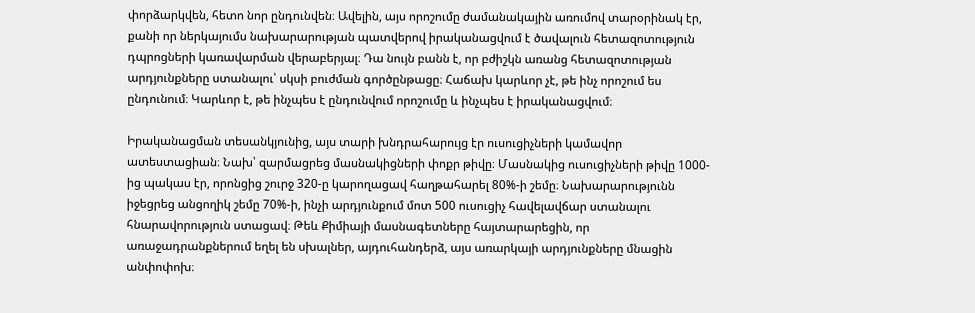փորձարկվեն, հետո նոր ընդունվեն։ Ավելին, այս որոշումը ժամանակային առումով տարօրինակ էր, քանի որ ներկայումս նախարարության պատվերով իրականացվում է ծավալուն հետազոտություն դպրոցների կառավարման վերաբերյալ։ Դա նույն բանն է, որ բժիշկն առանց հետազոտության արդյունքները ստանալու՝ սկսի բուժման գործընթացը։ Հաճախ կարևոր չէ, թե ինչ որոշում ես ընդունում։ Կարևոր է, թե ինչպես է ընդունվում որոշումը և ինչպես է իրականացվում։

Իրականացման տեսանկյունից, այս տարի խնդրահարույց էր ուսուցիչների կամավոր ատեստացիան։ Նախ՝ զարմացրեց մասնակիցների փոքր թիվը։ Մասնակից ուսուցիչների թիվը 1000-ից պակաս էր, որոնցից շուրջ 320-ը կարողացավ հաղթահարել 80%-ի շեմը։ Նախարարությունն իջեցրեց անցողիկ շեմը 70%-ի, ինչի արդյունքում մոտ 500 ուսուցիչ հավելավճար ստանալու հնարավորություն ստացավ։ Թեև Քիմիայի մասնագետները հայտարարեցին, որ առաջադրանքներում եղել են սխալներ, այդուհանդերձ, այս առարկայի արդյունքները մնացին անփոփոխ։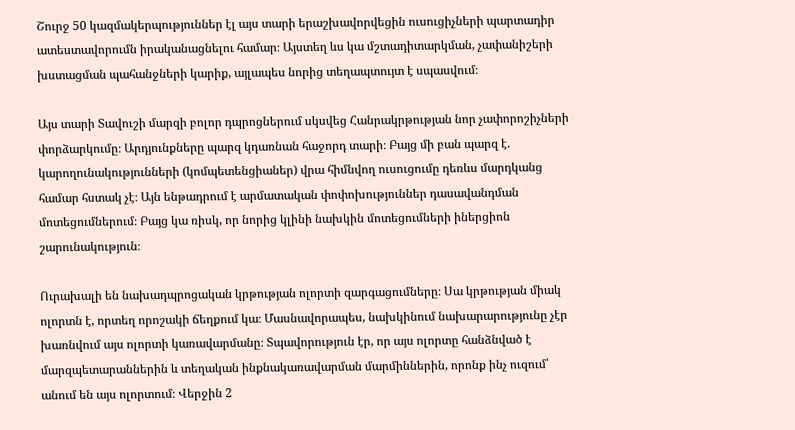Շուրջ 50 կազմակերպություններ էլ այս տարի երաշխավորվեցին ուսուցիչների պարտադիր ատեստավորումն իրականացնելու համար։ Այստեղ ևս կա մշտադիտարկման, չափանիշերի խստացման պահանջների կարիք, այլապես նորից տեղապտույտ է սպասվում։

Այս տարի Տավուշի մարզի բոլոր դպրոցներում սկսվեց Հանրակրթության նոր չափորոշիչների փորձարկումը։ Արդյունքները պարզ կդառնան հաջորդ տարի։ Բայց մի բան պարզ է. կարողունակությունների (կոմպետենցիաներ) վրա հիմնվող ուսուցումը դեռևս մարդկանց համար հստակ չէ։ Այն ենթադրում է արմատական փոփոխություններ դասավանդման մոտեցումներում։ Բայց կա ռիսկ, որ նորից կլինի նախկին մոտեցումների իներցիոն շարունակություն։

Ուրախալի են նախադպրոցական կրթության ոլորտի զարգացումները։ Սա կրթության միակ ոլորտն է, որտեղ որոշակի ճեղքում կա։ Մասնավորապես, նախկինում նախարարությունը չէր խառնվում այս ոլորտի կառավարմանը։ Տպավորություն էր, որ այս ոլորտը հանձնված է մարզպետարաններին և տեղական ինքնակառավարման մարմիններին, որոնք ինչ ուզում՝ անում են այս ոլորտում։ Վերջին 2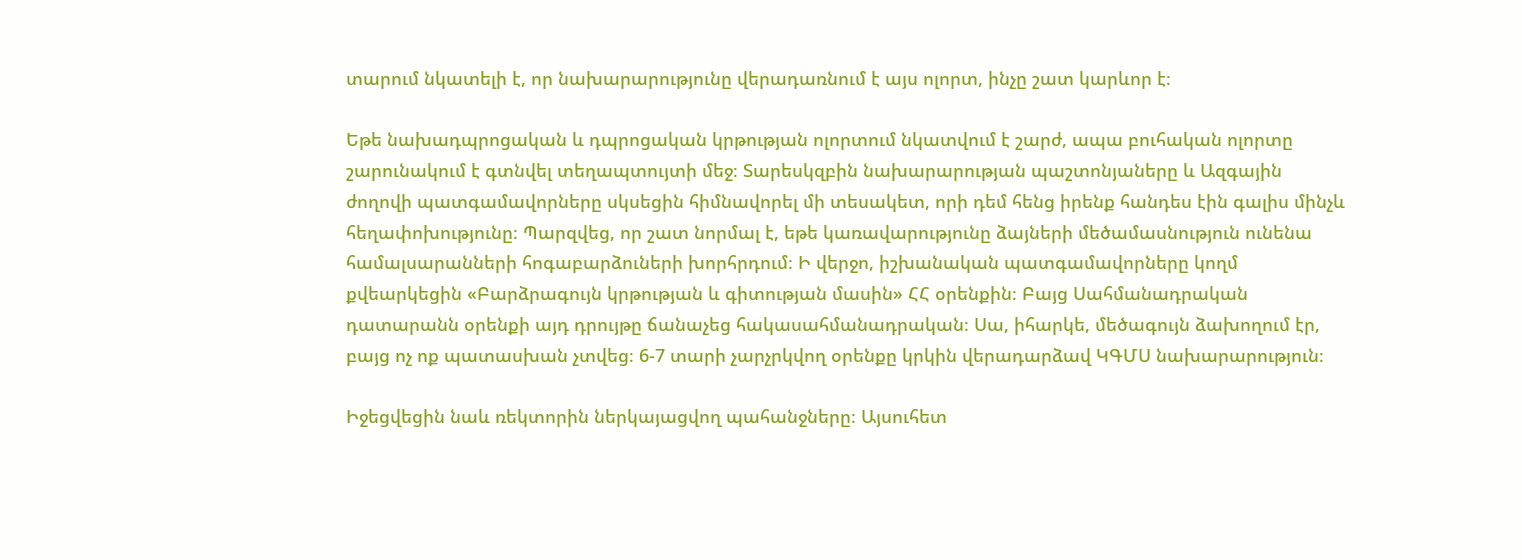տարում նկատելի է, որ նախարարությունը վերադառնում է այս ոլորտ, ինչը շատ կարևոր է։

Եթե նախադպրոցական և դպրոցական կրթության ոլորտում նկատվում է շարժ, ապա բուհական ոլորտը շարունակում է գտնվել տեղապտույտի մեջ։ Տարեսկզբին նախարարության պաշտոնյաները և Ազգային ժողովի պատգամավորները սկսեցին հիմնավորել մի տեսակետ, որի դեմ հենց իրենք հանդես էին գալիս մինչև հեղափոխությունը։ Պարզվեց, որ շատ նորմալ է, եթե կառավարությունը ձայների մեծամասնություն ունենա համալսարանների հոգաբարձուների խորհրդում։ Ի վերջո, իշխանական պատգամավորները կողմ քվեարկեցին «Բարձրագույն կրթության և գիտության մասին» ՀՀ օրենքին։ Բայց Սահմանադրական դատարանն օրենքի այդ դրույթը ճանաչեց հակասահմանադրական։ Սա, իհարկե, մեծագույն ձախողում էր, բայց ոչ ոք պատասխան չտվեց։ 6-7 տարի չարչրկվող օրենքը կրկին վերադարձավ ԿԳՄՍ նախարարություն։

Իջեցվեցին նաև ռեկտորին ներկայացվող պահանջները։ Այսուհետ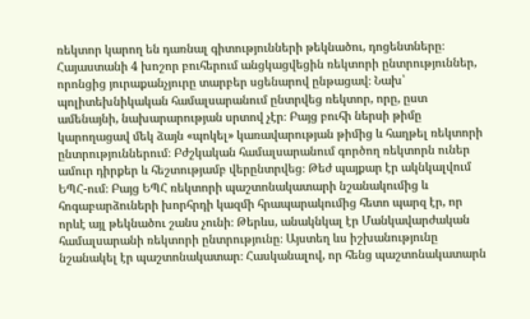ռեկտոր կարող են դառնալ գիտությունների թեկնածու, դոցենտները։ Հայաստանի 4 խոշոր բուհերում անցկացվեցին ռեկտորի ընտրություններ, որոնցից յուրաքանչյուրը տարբեր սցենարով ընթացավ։ Նախ՝ պոլիտեխնիկական համալսարանում ընտրվեց ռեկտոր, որը, ըստ ամենայնի, նախարարության սրտով չէր։ Բայց բուհի ներսի թիմը կարողացավ մեկ ձայն «պոկել» կառավարության թիմից և հաղթել ռեկտորի ընտրություններում։ Բժշկական համալսարանում գործող ռեկտորն ուներ ամուր դիրքեր և հեշտությամբ վերընտրվեց։ Թեժ պայքար էր ակնկալվում ԵՊՀ-ում։ Բայց ԵՊՀ ռեկտորի պաշտոնակատարի նշանակումից և հոգաբարձուների խորհրդի կազմի հրապարակումից հետո պարզ էր, որ որևէ այլ թեկնածու շանս չունի։ Թերևս, անակնկալ էր Մանկավարժական համալսարանի ռեկտորի ընտրությունը։ Այստեղ ևս իշխանությունը նշանակել էր պաշտոնակատար։ Հասկանալով, որ հենց պաշտոնակատարն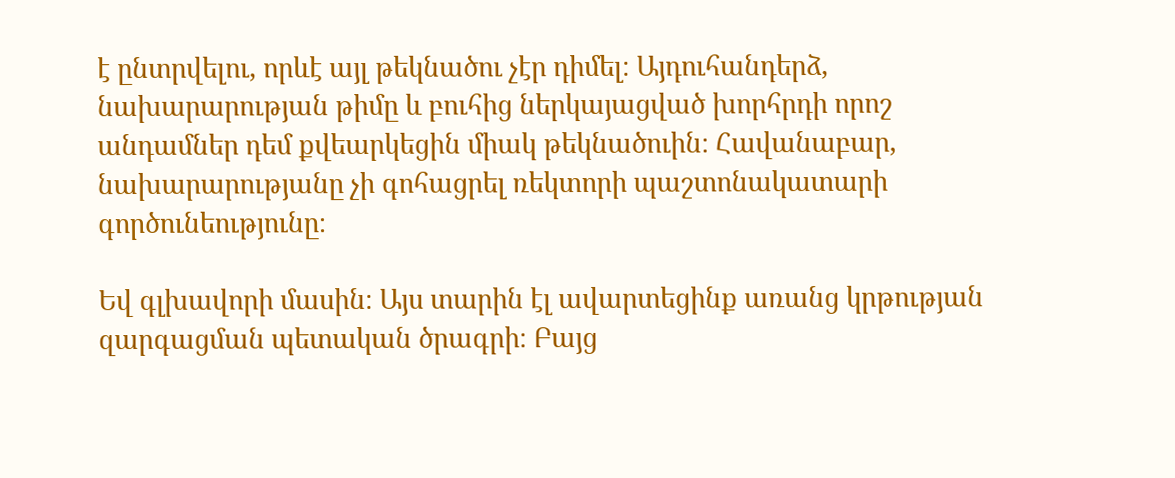է ընտրվելու, որևէ այլ թեկնածու չէր դիմել։ Այդուհանդերձ, նախարարության թիմը և բուհից ներկայացված խորհրդի որոշ անդամներ դեմ քվեարկեցին միակ թեկնածուին։ Հավանաբար, նախարարությանը չի գոհացրել ռեկտորի պաշտոնակատարի գործունեությունը։

Եվ գլխավորի մասին։ Այս տարին էլ ավարտեցինք առանց կրթության զարգացման պետական ծրագրի։ Բայց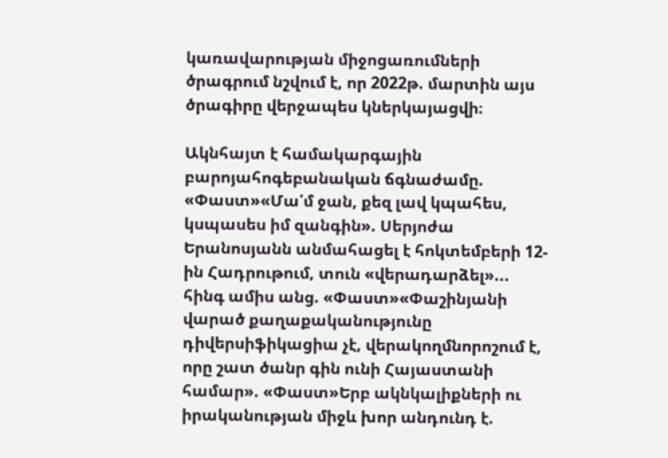կառավարության միջոցառումների ծրագրում նշվում է, որ 2022թ. մարտին այս ծրագիրը վերջապես կներկայացվի։

Ակնհայտ է համակարգային բարոյահոգեբանական ճգնաժամը. «Փաստ»«Մա՛մ ջան, քեզ լավ կպահես, կսպասես իմ զանգին». Սերյոժա Երանոսյանն անմահացել է հոկտեմբերի 12-ին Հադրութում, տուն «վերադարձել»... հինգ ամիս անց. «Փաստ»«Փաշինյանի վարած քաղաքականությունը դիվերսիֆիկացիա չէ, վերակողմնորոշում է, որը շատ ծանր գին ունի Հայաստանի համար». «Փաստ»Երբ ակնկալիքների ու իրականության միջև խոր անդունդ է.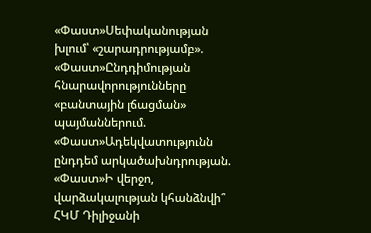«Փաստ»Սեփականության խլում՝ «շարադրությամբ». «Փաստ»Ընդդիմության հնարավորությունները «բանտային լճացման» պայմաններում. «Փաստ»Ադեկվատությունն ընդդեմ արկածախնդրության. «Փաստ»Ի վերջո, վարձակալության կհանձնվի՞ ՀԿՄ Դիլիջանի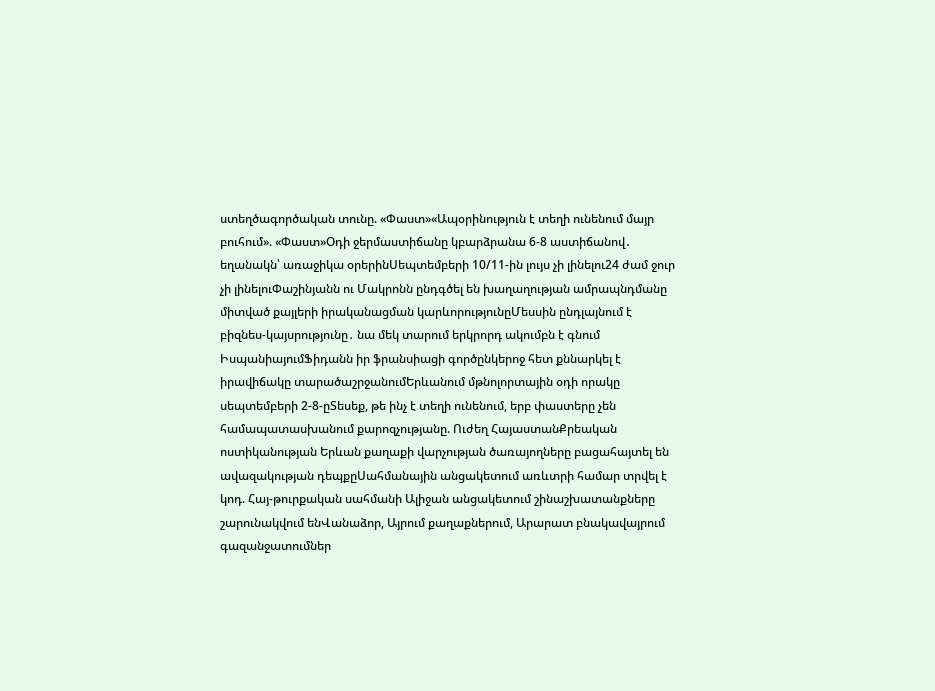ստեղծագործական տունը. «Փաստ»«Ապօրինություն է տեղի ունենում մայր բուհում». «Փաստ»Օդի ջերմաստիճանը կբարձրանա 6-8 աստիճանով․ եղանակն՝ առաջիկա օրերինՍեպտեմբերի 10/11-ին լույս չի լինելու24 ժամ ջուր չի լինելուՓաշինյանն ու Մակրոնն ընդգծել են խաղաղության ամրապնդմանը միտված քայլերի իրականացման կարևորությունըՄեսսին ընդլայնում է բիզնես-կայսրությունը․ նա մեկ տարում երկրորդ ակումբն է գնում ԻսպանիայումՖիդանն իր ֆրանսիացի գործընկերոջ հետ քննարկել է իրավիճակը տարածաշրջանումԵրևանում մթնոլորտային օդի որակը սեպտեմբերի 2-8-ըՏեսեք, թե ինչ է տեղի ունենում, երբ փաստերը չեն համապատասխանում քարոզչությանը. Ուժեղ ՀայաստանՔրեական ոստիկանության Երևան քաղաքի վարչության ծառայողները բացահայտել են ավազակության դեպքըՍահմանային անցակետում առևտրի համար տրվել է կոդ. Հայ-թուրքական սահմանի Ալիջան անցակետում շինաշխատանքները շարունակվում ենՎանաձոր, Այրում քաղաքներում, Արարատ բնակավայրում գազանջատումներ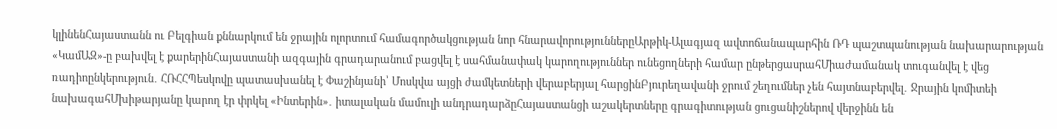կլինենՀայաստանն ու Բելգիան քննարկում են ջրային ոլորտում համագործակցության նոր հնարավորություններըԱրթիկ-Ալագյազ ավտոճանապարհին ՌԴ պաշտպանության նախարարության «ԿամԱԶ»-ը բախվել է քարերինՀայաստանի ազգային գրադարանում բացվել է սահմանափակ կարողություններ ունեցողների համար ընթերցասրահՄիաժամանակ տուգանվել է վեց ռադիոընկերություն․ ՀՌՀՀՊեսկովը պատասխանել է Փաշինյանի՝ Մոսկվա այցի ժամկետների վերաբերյալ հարցինԲյուրեղավանի ջրում շեղումներ չեն հայտնաբերվել․ Ջրային կոմիտեի նախագահՄխիթարյանը կարող էր փրկել «Ինտերին»․ իտալական մամուլի անդրադարձըՀայաստանցի աշակերտները գրագիտության ցուցանիշներով վերջինն են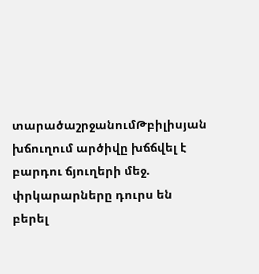տարածաշրջանումԹբիլիսյան խճուղում արծիվը խճճվել է բարդու ճյուղերի մեջ. փրկարարները դուրս են բերել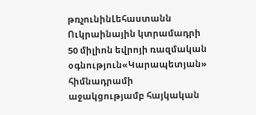թռչունինԼեհաստանն Ուկրաինային կտրամադրի 50 միլիոն եվրոյի ռազմական օգնություն«Կարապետյան» հիմնադրամի աջակցությամբ հայկական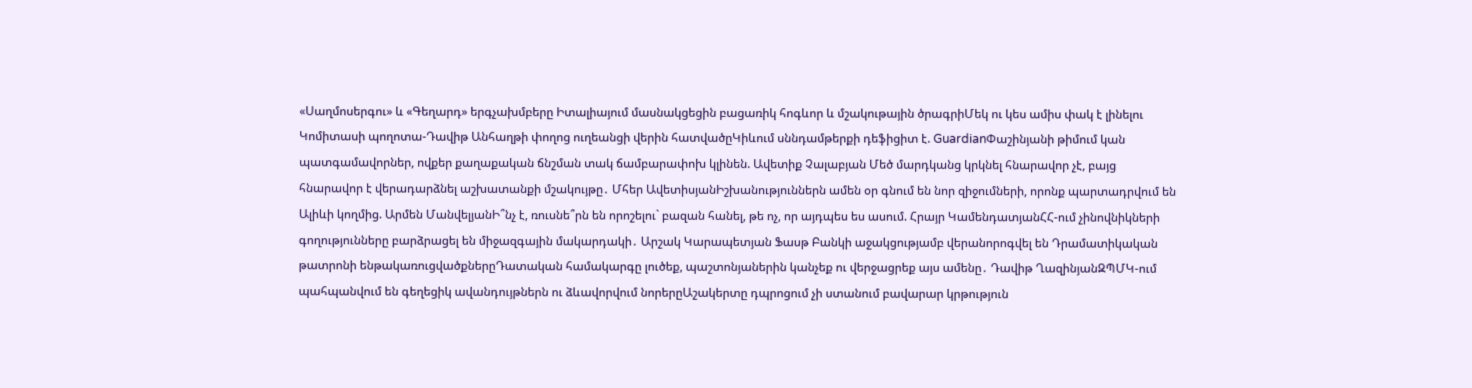«Սաղմոսերգու» և «Գեղարդ» երգչախմբերը Իտալիայում մասնակցեցին բացառիկ հոգևոր և մշակութային ծրագրիՄեկ ու կես ամիս փակ է լինելու Կոմիտասի պողոտա-Դավիթ Անհաղթի փողոց ուղեանցի վերին հատվածըԿիևում սննդամթերքի դեֆիցիտ է. GuardianՓաշինյանի թիմում կան պատգամավորներ, ովքեր քաղաքական ճնշման տակ ճամբարափոխ կլինեն. Ավետիք Չալաբյան Մեծ մարդկանց կրկնել հնարավոր չէ, բայց հնարավոր է վերադարձնել աշխատանքի մշակույթը․ Մհեր ԱվետիսյանԻշխանություններն ամեն օր գնում են նոր զիջումների, որոնք պարտադրվում են Ալիևի կողմից. Արմեն ՄանվելյանԻ՞նչ է, ռուսնե՞րն են որոշելու` բազան հանել, թե ոչ, որ այդպես ես ասում. Հրայր ԿամենդատյանՀՀ-ում չինովնիկների գողությունները բարձրացել են միջազգային մակարդակի․ Արշակ Կարապետյան Ֆասթ Բանկի աջակցությամբ վերանորոգվել են Դրամատիկական թատրոնի ենթակառուցվածքներըԴատական համակարգը լուծեք, պաշտոնյաներին կանչեք ու վերջացրեք այս ամենը․ Դավիթ ՂազինյանԶՊՄԿ-ում պահպանվում են գեղեցիկ ավանդույթներն ու ձևավորվում նորերըԱշակերտը դպրոցում չի ստանում բավարար կրթություն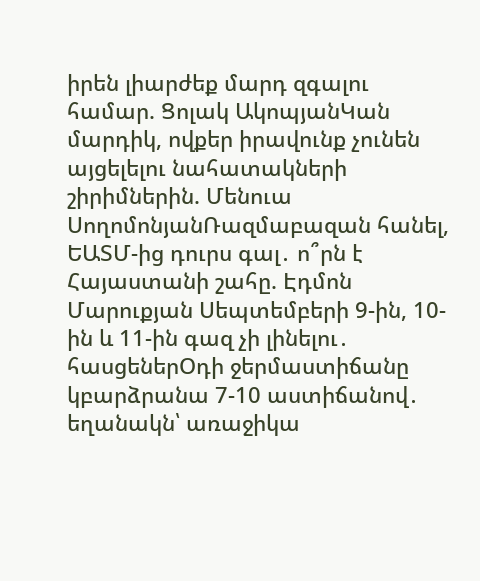իրեն լիարժեք մարդ զգալու համար. Ցոլակ ԱկոպյանԿան մարդիկ, ովքեր իրավունք չունեն այցելելու նահատակների շիրիմներին. Մենուա ՍողոմոնյանՌազմաբազան հանել, ԵԱՏՄ-ից դուրս գալ․ ո՞րն է Հայաստանի շահը. Էդմոն Մարուքյան Սեպտեմբերի 9-ին, 10-ին և 11-ին գազ չի լինելու․ հասցեներՕդի ջերմաստիճանը կբարձրանա 7-10 աստիճանով․ եղանակն՝ առաջիկա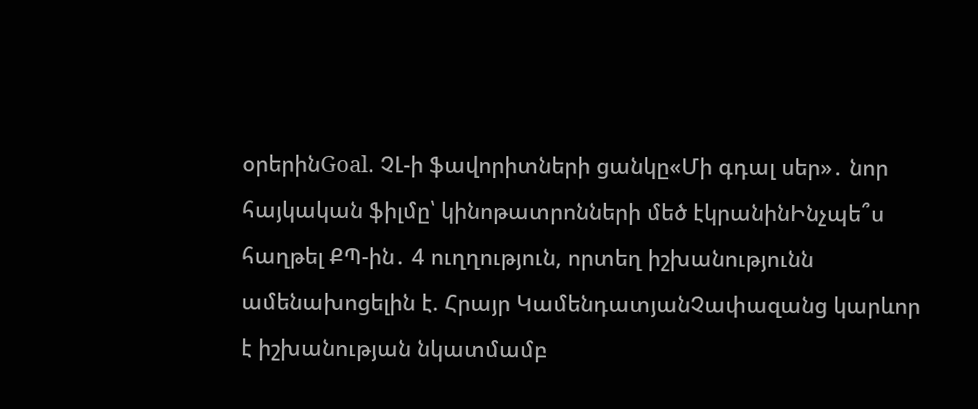օրերինGoal. ՉԼ-ի ֆավորիտների ցանկը«Մի գդալ սեր»․ նոր հայկական ֆիլմը՝ կինոթատրոնների մեծ էկրանինԻնչպե՞ս հաղթել ՔՊ-ին․ 4 ուղղություն, որտեղ իշխանությունն ամենախոցելին է. Հրայր ԿամենդատյանՉափազանց կարևոր է իշխանության նկատմամբ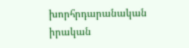խորհրդարանական իրական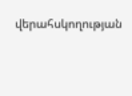վերահսկողության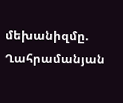մեխանիզմը. Ղահրամանյան